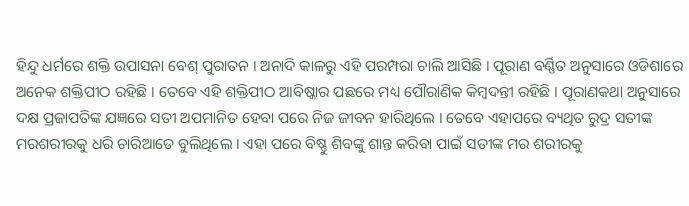ହିନ୍ଦୁ ଧର୍ମରେ ଶକ୍ତି ଉପାସନା ବେଶ୍ ପୁରାତନ । ଅନାଦି କାଳରୁ ଏହି ପରମ୍ପରା ଚାଲି ଆସିଛି । ପୂରାଣ ବର୍ଣ୍ଣିତ ଅନୁସାରେ ଓଡିଶାରେ ଅନେକ ଶକ୍ତିପୀଠ ରହିଛି । ତେବେ ଏହି ଶକ୍ତିପୀଠ ଆବିଷ୍କାର ପଛରେ ମଧ୍ୟ ପୌରାଣିକ କିମ୍ବଦନ୍ତୀ ରହିଛି । ପୂରାଣକଥା ଅନୁସାରେ ଦକ୍ଷ ପ୍ରଜାପତିଙ୍କ ଯଜ୍ଞରେ ସତୀ ଅପମାନିତ ହେବା ପରେ ନିଜ ଜୀବନ ହାରିଥିଲେ । ତେବେ ଏହାପରେ ବ୍ୟଥିତ ରୁଦ୍ର ସତୀଙ୍କ ମରଶରୀରକୁ ଧରି ଚାରିଆଡେ ବୁଲିଥିଲେ । ଏହା ପରେ ବିଷ୍ଣୁ ଶିବଙ୍କୁ ଶାନ୍ତ କରିବା ପାଇଁ ସତୀଙ୍କ ମର ଶରୀରକୁ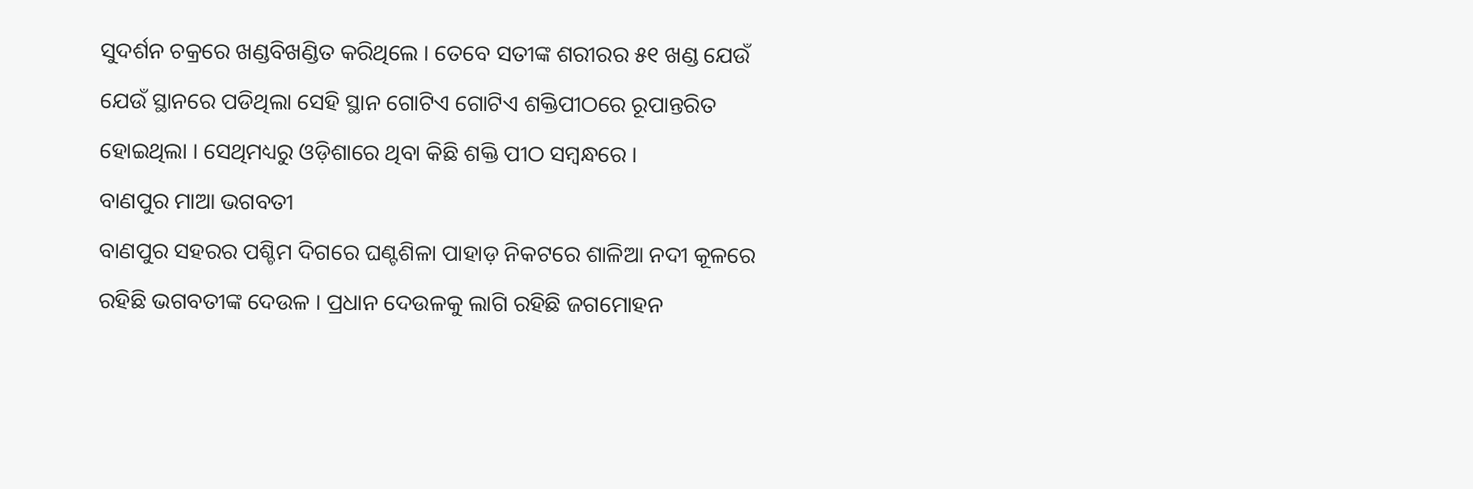ସୁଦର୍ଶନ ଚକ୍ରରେ ଖଣ୍ଡବିଖଣ୍ଡିତ କରିଥିଲେ । ତେବେ ସତୀଙ୍କ ଶରୀରର ୫୧ ଖଣ୍ଡ ଯେଉଁ ଯେଉଁ ସ୍ଥାନରେ ପଡିଥିଲା ସେହି ସ୍ଥାନ ଗୋଟିଏ ଗୋଟିଏ ଶକ୍ତିପୀଠରେ ରୂପାନ୍ତରିତ ହୋଇଥିଲା । ସେଥିମଧ୍ୟରୁ ଓଡ଼ିଶାରେ ଥିବା କିଛି ଶକ୍ତି ପୀଠ ସମ୍ବନ୍ଧରେ ।
ବାଣପୁର ମାଆ ଭଗବତୀ
ବାଣପୁର ସହରର ପଶ୍ଚିମ ଦିଗରେ ଘଣ୍ଟଶିଳା ପାହାଡ଼ ନିକଟରେ ଶାଳିଆ ନଦୀ କୂଳରେ ରହିଛି ଭଗବତୀଙ୍କ ଦେଉଳ । ପ୍ରଧାନ ଦେଉଳକୁ ଲାଗି ରହିଛି ଜଗମୋହନ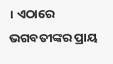। ଏଠାରେ ଭଗବତୀଙ୍କର ପ୍ରାୟ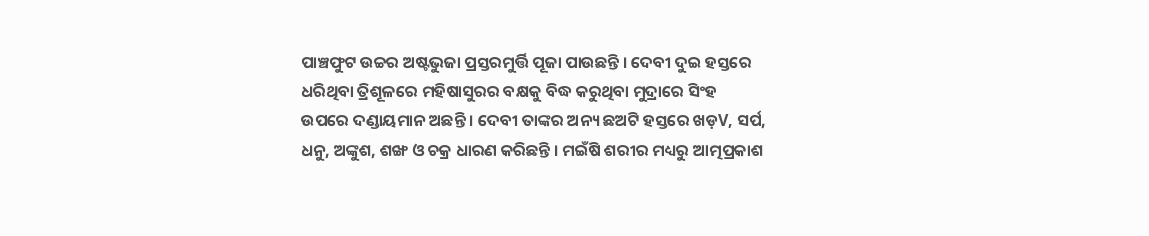ପାଞ୍ଚଫୁଟ ଉଚ୍ଚର ଅଷ୍ଟଭୁଜା ପ୍ରସ୍ତରମୁର୍ତ୍ତି ପୂଜା ପାଉଛନ୍ତି । ଦେବୀ ଦୁଇ ହସ୍ତରେ ଧରିଥିବା ତ୍ରିଶୂଳରେ ମହିଷାସୁରର ବକ୍ଷକୁ ବିଦ୍ଧ କରୁଥିବା ମୁଦ୍ରାରେ ସିଂହ ଉପରେ ଦଣ୍ଡାୟମାନ ଅଛନ୍ତି । ଦେବୀ ତାଙ୍କର ଅନ୍ୟ ଛଅଟି ହସ୍ତରେ ଖଡ଼V, ସର୍ପ, ଧନୁ, ଅଙ୍କୁଶ, ଶଙ୍ଖ ଓ ଚକ୍ର ଧାରଣ କରିଛନ୍ତି । ମଇଁଷି ଶରୀର ମଧ୍ୟରୁ ଆତ୍ମପ୍ରକାଶ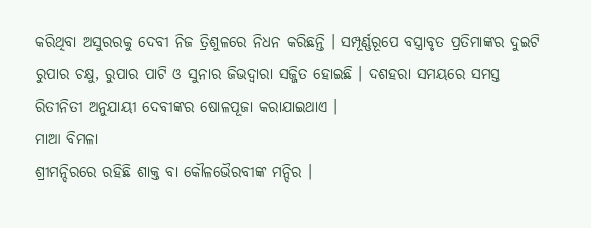କରିଥିବା ଅସୁରରକୁ ଦେବୀ ନିଜ ତ୍ରିଶୁଳରେ ନିଧନ କରିଛନ୍ତି । ସମ୍ପୂର୍ଣ୍ଣରୂପେ ବସ୍ତ୍ରାବୃତ ପ୍ରତିମାଙ୍କର ଦୁଇଟି ରୁପାର ଚକ୍ଷୁ, ରୁପାର ପାଟି ଓ ସୁନାର ଜିଭଦ୍ୱାରା ସଜ୍ଜିତ ହୋଇଛି । ଦଶହରା ସମୟରେ ସମସ୍ତ ରିତୀନିତୀ ଅନୁଯାୟୀ ଦେବୀଙ୍କର ଷୋଳପୂଜା କରାଯାଇଥାଏ ।
ମାଆ ବିମଳା
ଶ୍ରୀମନ୍ଦିରରେ ରହିଛି ଶାକ୍ତ ବା କୌଳଭୈରବୀଙ୍କ ମନ୍ଦିର ।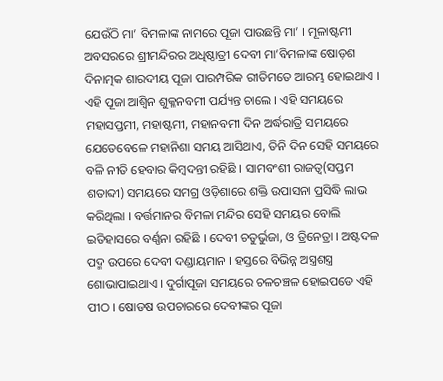ଯେଉଁଠି ମା’ ବିମଳାଙ୍କ ନାମରେ ପୂଜା ପାଉଛନ୍ତି ମା’ । ମୂଳାଷ୍ଟମୀ ଅବସରରେ ଶ୍ରୀମନ୍ଦିରର ଅଧିଷ୍ଠାତ୍ରୀ ଦେବୀ ମା’ବିମଳାଙ୍କ ଷୋଡ଼ଶ ଦିନାତ୍ମକ ଶାରଦୀୟ ପୂଜା ପାରମ୍ପରିକ ରୀତିମତେ ଆରମ୍ଭ ହୋଇଥାଏ । ଏହି ପୂଜା ଆଶ୍ୱିନ ଶୁକ୍ଳନବମୀ ପର୍ଯ୍ୟନ୍ତ ଚାଲେ । ଏହି ସମୟରେ ମହାସପ୍ତମୀ, ମହାଷ୍ଟମୀ, ମହାନବମୀ ଦିନ ଅର୍ଦ୍ଧରାତ୍ରି ସମୟରେ ଯେତେବେଳେ ମହାନିଶା ସମୟ ଆସିଥାଏ, ତିନି ଦିନ ସେହି ସମୟରେ ବଳି ନୀତି ହେବାର କିମ୍ବଦନ୍ତୀ ରହିଛି । ସାମବଂଶୀ ରାଜତ୍ୱ(ସପ୍ତମ ଶତାବ୍ଦୀ) ସମୟରେ ସମଗ୍ର ଓଡ଼ିଶାରେ ଶକ୍ତି ଉପାସନା ପ୍ରସିଦ୍ଧି ଲାଭ କରିଥିଲା । ବର୍ତ୍ତମାନର ବିମଳା ମନ୍ଦିର ସେହି ସମୟର ବୋଲି ଇତିହାସରେ ବର୍ଣ୍ଣନା ରହିଛି । ଦେବୀ ଚତୁର୍ଭୁଜା, ଓ ତ୍ରିନେତ୍ରା । ଅଷ୍ଟଦଳ ପଦ୍ମ ଉପରେ ଦେବୀ ଦଣ୍ଡାୟମାନ । ହସ୍ତରେ ବିଭିନ୍ନ ଅସ୍ତ୍ରଶସ୍ତ୍ର ଶୋଭାପାଇଥାଏ । ଦୁର୍ଗାପୂଜା ସମୟରେ ଚଳଚଞ୍ଚଳ ହୋଇପଡେ ଏହି ପୀଠ । ଷୋଡଷ ଉପଚାରରେ ଦେବୀଙ୍କର ପୂଜା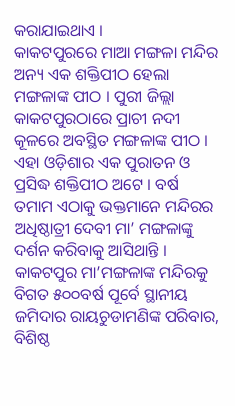କରାଯାଇଥାଏ ।
କାକଟପୁରରେ ମାଆ ମଙ୍ଗଳା ମନ୍ଦିର
ଅନ୍ୟ ଏକ ଶକ୍ତିପୀଠ ହେଲା ମଙ୍ଗଳାଙ୍କ ପୀଠ । ପୁରୀ ଜିଲ୍ଲା କାକଟପୁରଠାରେ ପ୍ରାଚୀ ନଦୀ କୂଳରେ ଅବସ୍ଥିତ ମଙ୍ଗଳାଙ୍କ ପୀଠ । ଏହା ଓଡ଼ିଶାର ଏକ ପୁରାତନ ଓ ପ୍ରସିଦ୍ଧ ଶକ୍ତିପୀଠ ଅଟେ । ବର୍ଷ ତମାମ ଏଠାକୁ ଭକ୍ତମାନେ ମନ୍ଦିରର ଅଧିଷ୍ଠାତ୍ରୀ ଦେବୀ ମା’ ମଙ୍ଗଳାଙ୍କୁ ଦର୍ଶନ କରିବାକୁ ଆସିଥାନ୍ତି । କାକଟପୁର ମା’ମଙ୍ଗଳାଙ୍କ ମନ୍ଦିରକୁ ବିଗତ ୫୦୦ବର୍ଷ ପୂର୍ବେ ସ୍ଥାନୀୟ ଜମିଦାର ରାୟଚୁଡାମଣିଙ୍କ ପରିବାର, ବିଶିଷ୍ଠ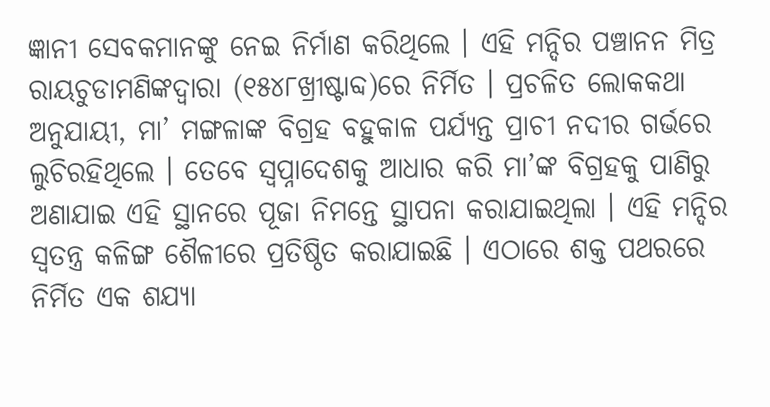ଜ୍ଞାନୀ ସେବକମାନଙ୍କୁ ନେଇ ନିର୍ମାଣ କରିଥିଲେ । ଏହି ମନ୍ଦିର ପଞ୍ଚାନନ ମିତ୍ର ରାୟଚୁଡାମଣିଙ୍କଦ୍ୱାରା (୧୫୪୮ଖ୍ରୀଷ୍ଟାବ୍ଦ)ରେ ନିର୍ମିତ । ପ୍ରଚଳିତ ଲୋକକଥା ଅନୁଯାୟୀ, ମା’ ମଙ୍ଗଳାଙ୍କ ବିଗ୍ରହ ବହୁକାଳ ପର୍ଯ୍ୟନ୍ତ ପ୍ରାଚୀ ନଦୀର ଗର୍ଭରେ ଲୁଚିରହିଥିଲେ । ତେବେ ସ୍ୱପ୍ନାଦେଶକୁ ଆଧାର କରି ମା’ଙ୍କ ବିଗ୍ରହକୁ ପାଣିରୁ ଅଣାଯାଇ ଏହି ସ୍ଥାନରେ ପୂଜା ନିମନ୍ତେ ସ୍ଥାପନା କରାଯାଇଥିଲା । ଏହି ମନ୍ଦିର ସ୍ୱତନ୍ତ୍ର କଳିଙ୍ଗ ଶୈଳୀରେ ପ୍ରତିଷ୍ଠିତ କରାଯାଇଛି । ଏଠାରେ ଶକ୍ତ ପଥରରେ ନିର୍ମିତ ଏକ ଶଯ୍ୟା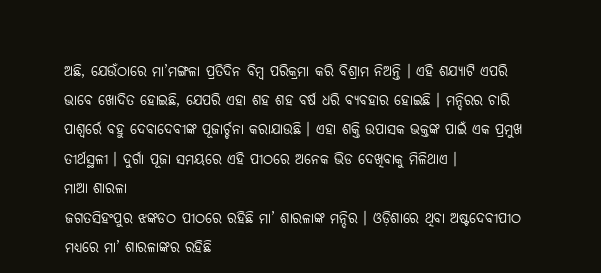ଅଛି, ଯେଉଁଠାରେ ମା’ମଙ୍ଗଳା ପ୍ରତିଦିନ ବିମ୍ବ ପରିକ୍ରମା କରି ବିଶ୍ରାମ ନିଅନ୍ତି । ଏହି ଶଯ୍ୟାଟି ଏପରି ଭାବେ ଖୋଦିତ ହୋଇଛି, ଯେପରି ଏହା ଶହ ଶହ ବର୍ଷ ଧରି ବ୍ୟବହାର ହୋଇଛି । ମନ୍ଦିରର ଚାରି ପାଶ୍ୱର୍ରେ ବହୁ ଦେବାଦେବୀଙ୍କ ପୂଜାର୍ଚ୍ଚନା କରାଯାଉଛି । ଏହା ଶକ୍ତି ଉପାସକ ଭକ୍ତଙ୍କ ପାଇଁ ଏକ ପ୍ରମୁଖ ତୀର୍ଥସ୍ଥଳୀ । ଦୁର୍ଗା ପୂଜା ସମୟରେ ଏହି ପୀଠରେ ଅନେକ ଭିଡ ଦେଖିବାକୁ ମିଳିଥାଏ ।
ମାଆ ଶାରଳା
ଜଗତସିହଂପୁର ଝଙ୍କଡଠ ପୀଠରେ ରହିଛି ମା’ ଶାରଳାଙ୍କ ମନ୍ଦିର । ଓଡ଼ିଶାରେ ଥିବା ଅଷ୍ଟଦେବୀପୀଠ ମଧ୍ୟରେ ମା’ ଶାରଳାଙ୍କର ରହିଛି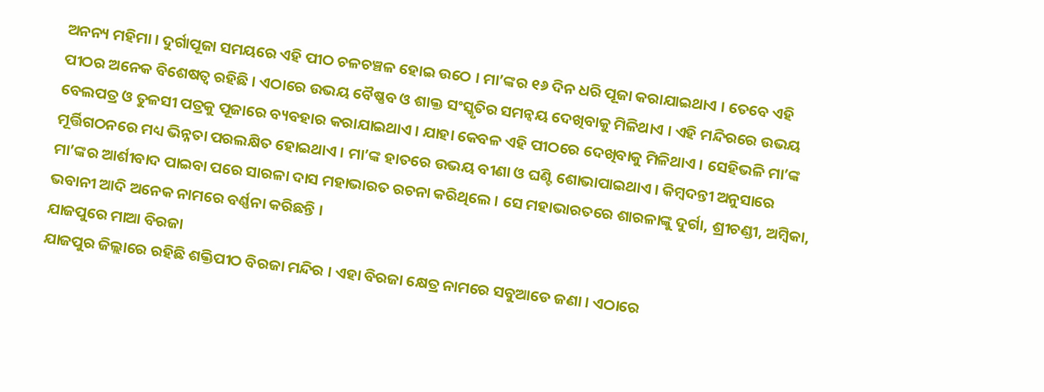ଅନନ୍ୟ ମହିମା । ଦୁର୍ଗାପୂଜା ସମୟରେ ଏହି ପୀଠ ଚଳଚଞ୍ଚଳ ହୋଇ ଉଠେ । ମା’ଙ୍କର ୧୬ ଦିନ ଧରି ପୂଜା କରାଯାଇଥାଏ । ତେବେ ଏହି ପୀଠର ଅନେକ ବିଶେଷତ୍ୱ ରହିଛି । ଏଠାରେ ଉଭୟ ବୈଷ୍ଣବ ଓ ଶାକ୍ତ ସଂସ୍କୃତିର ସମନ୍ୱୟ ଦେଖିବାକୁ ମିଳିଥାଏ । ଏହି ମନ୍ଦିରରେ ଉଭୟ ବେଲପତ୍ର ଓ ତୁଳସୀ ପତ୍ରକୁ ପୂଜାରେ ବ୍ୟବହାର କରାଯାଇଥାଏ । ଯାହା କେବଳ ଏହି ପୀଠରେ ଦେଖିବାକୁ ମିଳିଥାଏ । ସେହିଭଳି ମା’ଙ୍କ ମୂର୍ତ୍ତିଗଠନରେ ମଧ୍ୟ ଭିନ୍ନତା ପରଲକ୍ଷିତ ହୋଇଥାଏ । ମା’ଙ୍କ ହାତରେ ଉଭୟ ବୀଣା ଓ ଘଣ୍ଟି ଶୋଭାପାଇଥାଏ । କିମ୍ବଦନ୍ତୀ ଅନୁସାରେ ମା’ଙ୍କର ଆର୍ଶୀବାଦ ପାଇବା ପରେ ସାରଳା ଦାସ ମହାଭାରତ ରଚନା କରିଥିଲେ । ସେ ମହାଭାରତରେ ଶାରଳାଙ୍କୁ ଦୁର୍ଗା, ଶ୍ରୀଚଣ୍ଡୀ, ଅମ୍ବିକା, ଭବାନୀ ଆଦି ଅନେକ ନାମରେ ବର୍ଣ୍ଣନା କରିଛନ୍ତି ।
ଯାଜପୁରେ ମାଆ ବିରଜା
ଯାଜପୁର ଜିଲ୍ଲାରେ ରହିଛି ଶକ୍ତିପୀଠ ବିରଜା ମନ୍ଦିର । ଏହା ବିରଜା କ୍ଷେତ୍ର ନାମରେ ସବୁଆଡେ ଜଣା । ଏଠାରେ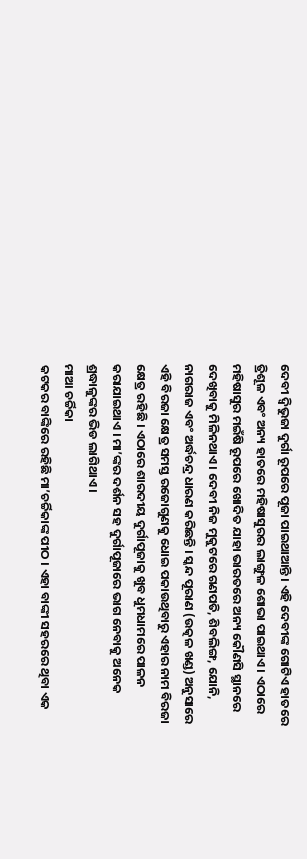ଦେବୀ ଦ୍ୱିଭୁଜା ଦୁର୍ଗା ରୂପରେ ପୂଜା ପାଇଥାଆନ୍ତି । ଏହି ଦେବୀଙ୍କ ଗୋଟିଏ ହାତରେ ତ୍ରିଶୂଳ ଏବଂ ଅନ୍ୟ ହାତରେ ମହିଷାସୁରର ଲାଙ୍ଗୁଳ ଶୋଭା ପାଇଥାଏ । ଏଠାରେ ମହିଷାସୁର ମଇଁଷି ରୂପରେ ଖୋଦିତ ଯାହା ଭାରତରେ ଅନ୍ୟ କୌଣସି ସ୍ଥାନରେ ଦେଖିବାକୁ ମିଳିନଥାଏ । ଦେବୀ ନିଜ ମୁକୁଟରେ ଗଣପତି, ଶିବଲିଙ୍ଗ, ଯୋନି, ନାଗରାଜ ଏବଂ ଅର୍ଦ୍ଧଚନ୍ଦ୍ର ଧାରଣ କରିଛନ୍ତି । ସ୍କନ୍ଦ ପୂରାଣ (ଉତ୍କଳ ଖଣ୍ଡ) ଅନୁସାରେ ଏହି ବିରଜା କ୍ଷେତ୍ର ସମସ୍ତ ରଜୋଗୁଣକୁ ଧୋଇ ପକାଉଥିବାରୁ ଏହାର ନାମ ବିରଜା କ୍ଷେତ୍ର ରହିଛି । ଏଠାରେ ଶାରଦୀୟ ଦୁର୍ଗାପୂଜାକୁ ଖୁବ ଧୁମଧାମରେ ପାଳନ କରାଯାଇଥାଏ । ମା’ଙ୍କର ଦର୍ଶନ ସହ ଦୁର୍ଗାପୂଜାରେ ଭାଗ ନେବାକୁ ଅନେକ ଶ୍ରଦ୍ଧାଳୁଙ୍କର ଭିଡ ଲାଗିଥାଏ ।
ମାଆ ଚର୍ଚ୍ଚିକା
କଟକର ବାଙ୍କିରେ ରହିଛି ମା’ଚର୍ଚ୍ଚିକାଙ୍କ ପୀଠ । ଏହା ବାଙ୍କୀ ସହରରେ ଥିବା ଏକ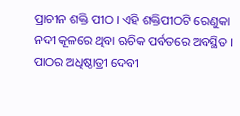ପ୍ରାଚୀନ ଶକ୍ତି ପୀଠ । ଏହି ଶକ୍ତିପୀଠଟି ରେଣୁକା ନଦୀ କୂଳରେ ଥିବା ଋଚିକ ପର୍ବତରେ ଅବସ୍ଥିତ । ପାଠର ଅଧିଷ୍ଠାତ୍ରୀ ଦେବୀ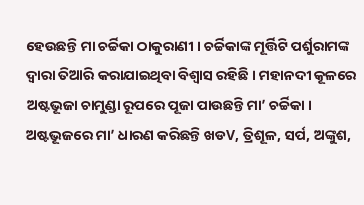ହେଉଛନ୍ତି ମା ଚର୍ଚ୍ଚିକା ଠାକୁରାଣୀ । ଚର୍ଚ୍ଚିକାଙ୍କ ମୂର୍ତ୍ତିଟି ପର୍ଶୁରାମଙ୍କ ଦ୍ୱାରା ତିଆରି କରାଯାଇଥିବା ବିଶ୍ୱାସ ରହିଛି । ମହାନଦୀ କୂଳରେ ଅଷ୍ଟଭୂଜା ଚାମୁଣ୍ଡା ରୂପରେ ପୂଜା ପାଉଛନ୍ତି ମା’ ଚର୍ଚ୍ଚିକା । ଅଷ୍ଟଭୂଜରେ ମା’ ଧାରଣ କରିଛନ୍ତି ଖଡV, ତ୍ରିଶୂଳ, ସର୍ପ, ଅଙ୍କୁଶ,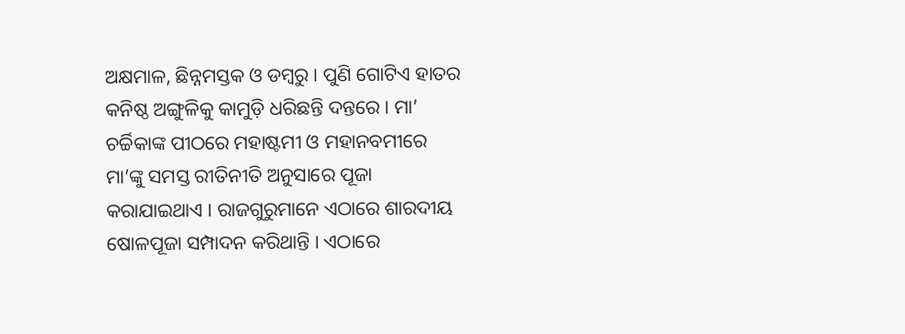ଅକ୍ଷମାଳ, ଛିନ୍ନମସ୍ତକ ଓ ଡମ୍ବରୁ । ପୁଣି ଗୋଟିଏ ହାତର କନିଷ୍ଠ ଅଙ୍ଗୁଳିକୁ କାମୁଡ଼ି ଧରିଛନ୍ତି ଦନ୍ତରେ । ମା’ ଚର୍ଚ୍ଚିକାଙ୍କ ପୀଠରେ ମହାଷ୍ଟମୀ ଓ ମହାନବମୀରେ ମା’ଙ୍କୁ ସମସ୍ତ ରୀତିନୀତି ଅନୁସାରେ ପୂଜା କରାଯାଇଥାଏ । ରାଜଗୁରୁମାନେ ଏଠାରେ ଶାରଦୀୟ ଷୋଳପୂଜା ସମ୍ପାଦନ କରିଥାନ୍ତି । ଏଠାରେ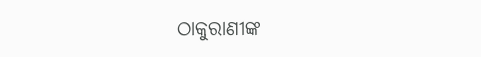ଠାକୁରାଣୀଙ୍କ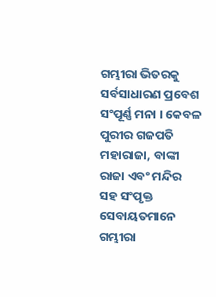ଗମ୍ଭୀରା ଭିତରକୁ ସର୍ବସାଧାରଣ ପ୍ରବେଶ ସଂପୂର୍ଣ୍ଣ ମନା । କେବଳ ପୁରୀର ଗଜପତି ମହାରାଜା, ବାଙ୍କୀ ରାଜା ଏବଂ ମନ୍ଦିର ସହ ସଂପୃକ୍ତ ସେବାୟତମାନେ ଗମ୍ଭୀରା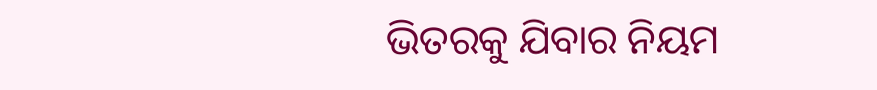ଭିତରକୁ ଯିବାର ନିୟମ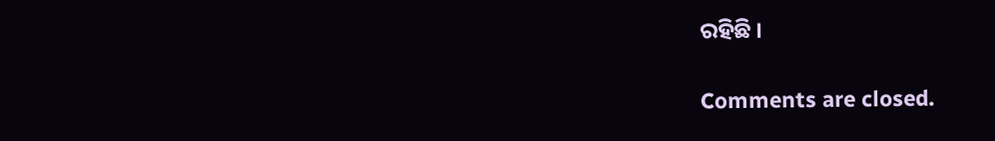ରହିଛି ।

Comments are closed.